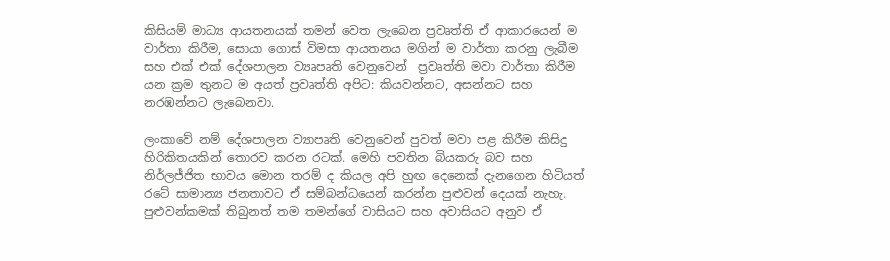කිසියම් මාධ්‍ය ආයතනයක් තමන් වෙත ලැබෙන ප්‍රවෘත්ති ඒ ආකාරයෙන් ම වාර්තා කිරීම, සොයා ගොස් විමසා ආයතනය මගින් ම වාර්තා කරනු ලැබීම සහ එක් එක් දේශපාලන ව්‍යෘපෘති වෙනුවෙන්  ප්‍රවෘත්ති මවා වාර්තා කිරීම යන ක්‍රම තුනට ම අයත් ප්‍රවෘත්ති අපිට: කියවන්නට, අසන්නට සහ නරඹන්නට ලැබෙනවා.

ලංකාවේ නම් දේශපාලන ව්‍යාපෘති වෙනුවෙන් පුවත් මවා පළ කිරීම කිසිදු හිරිකිතයකින් තොරව කරන රටක්. මෙහි පවතින බියකරු බව සහ නිර්ලජ්ජිත භාවය මොන තරම් ද කියල අපි හුඟ දෙනෙක් දැනගෙන හිටියත් රටේ සාමාන්‍ය ජනතාවට ඒ සම්බන්ධයෙන් කරන්න පුළුවන් දෙයක් නැහැ. පුළුවන්කමක් තිබුනත් තම තමන්ගේ වාසියට සහ අවාසියට අනුව ඒ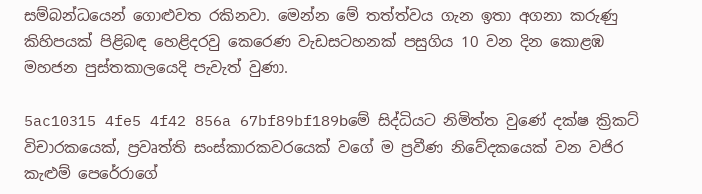සම්බන්ධයෙන් ගොළුවත රකිනවා. මෙන්න මේ තත්ත්වය ගැන ඉතා අගනා කරුණු කිහිපයක් පිළිබඳ හෙළිදරවු කෙරෙණ වැඩසටහනක් පසුගිය 10 වන දින කොළඹ මහජන පුස්තකාලයෙදි පැවැත් වුණා.

5ac10315 4fe5 4f42 856a 67bf89bf189bමේ සිද්ධියට නිමිත්ත වුණේ දක්ෂ ක්‍රිකට් විචාරකයෙක්, ප්‍රවෘත්ති සංස්කාරකවරයෙක් වගේ ම ප්‍රවීණ නිවේදකයෙක් වන වජිර කැළුම් පෙරේරාගේ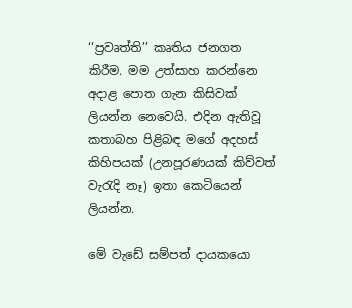‘‘ප්‍රවෘත්ති’’ කෘතිය ජනගත කිරීම. මම උත්සාහ කරන්නෙ අදාළ පොත ගැන කිසිවක් ලියන්න නෙවෙයි. එදින ඇතිවූ කතාබහ පිළිබඳ මගේ අදහස් කිහිපයක් (උනපූරණයක් කිව්වත් වැරැදි නෑ) ඉතා කෙටියෙන් ලියන්න.

මේ වැඩේ සම්පත් දායකයො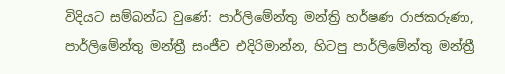විදියට සම්බන්ධ වුණේ: පාර්ලිමේන්තු මන්ත්‍රි හර්ෂණ රාජකරුණා, පාර්ලිමේන්තු මන්ත්‍රී සංජීව එදිරිමාන්න, හිටපු පාර්ලිමේන්තු මන්ත්‍රී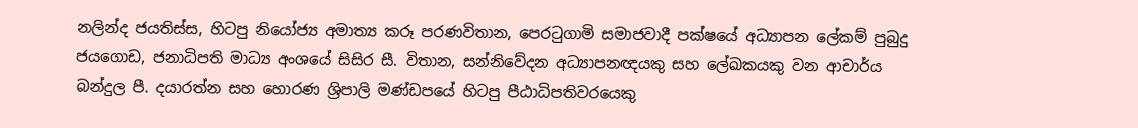නලින්ද ජයතිස්ස, හිටපු නියෝජ්‍ය අමාත්‍ය කරූ පරණවිතාන, පෙරටුගාමි සමාජවාදී පක්ෂයේ අධ්‍යාපන ලේකම් පුබුදු ජයගොඩ, ජනාධිපති මාධ්‍ය අංශයේ සිසිර සී. විතාන, සන්නිවේදන අධ්‍යාපනඥයකු සහ ලේඛකයකු වන ආචාර්ය බන්දුල පී. දයාරත්න සහ හොරණ ශ්‍රිපාලි මණ්ඩපයේ හිටපු පීඨාධිපතිවරයෙකු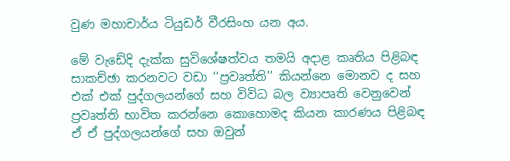වුණ මහාචාර්ය ටියුඩර් වීරසිංහ යන අය.

මේ වැඩේදි දැක්ක සුවිශේෂත්වය තමයි අදාළ කෘතිය පිළිබඳ සාකච්ඡා කරනවට වඩා ‘‘ප්‍රවෘත්ති’’ කියන්නෙ මොනව ද සහ එක් එක් පුද්ගලයන්ගේ සහ විවිධ බල ව්‍යාපෘති වෙනුවෙන් ප්‍රවෘත්ති භාවිත කරන්නෙ කොහොමද කියන කාරණය පිළිබඳ ඒ ඒ පුද්ගලයන්ගේ සහ ඔවුන්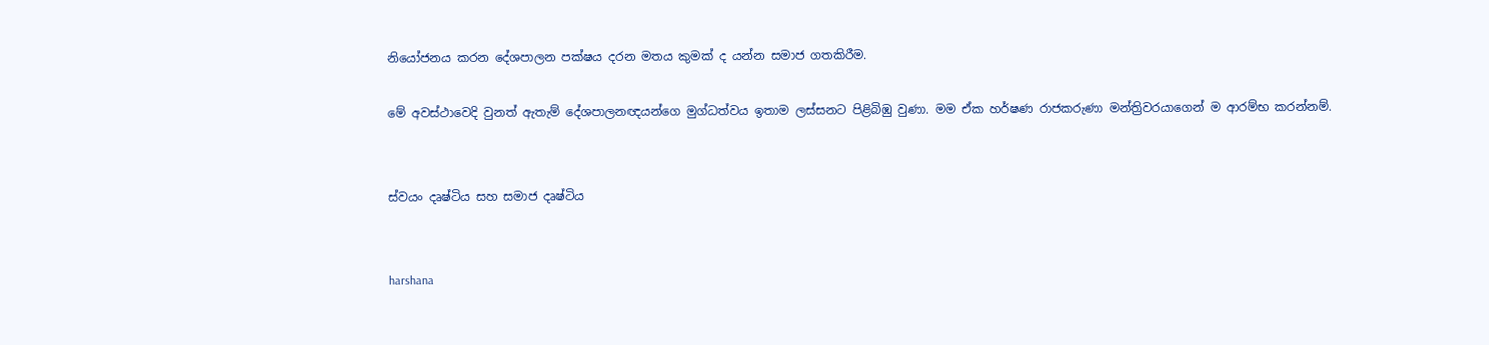නියෝජනය කරන දේශපාලන පක්ෂය දරන මතය කුමක් ද යන්න සමාජ ගතකිරීම.

මේ අවස්ථාවෙදි වුනත් ඇතැම් දේශපාලනඥයන්ගෙ මුග්ධත්වය ඉතාම ලස්සනට පිළිබිඹු වුණා. මම ඒක හර්ෂණ රාජකරුණා මන්ත්‍රිවරයාගෙන් ම ආරම්භ කරන්නම්.


ස්වයං දෘෂ්ටිය සහ සමාජ දෘෂ්ටිය


harshana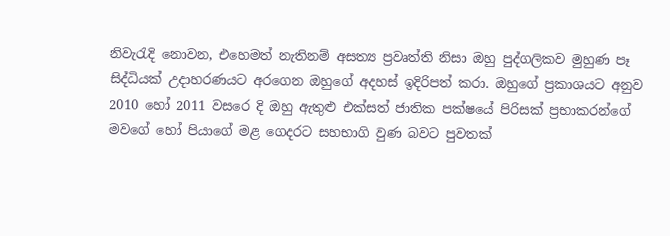නිවැරැදි නොවන, එහෙමත් නැතිනම් අසත්‍ය ප්‍රවෘත්ති නිසා ඔහු පුද්ගලිකව මුහුණ පෑ සිද්ධියක් උදාහරණයට අරගෙන ඔහුගේ අදහස් ඉදිරිපත් කරා. ඔහුගේ ප්‍රකාශයට අනුව 2010 හෝ 2011 වසරෙ දි ඔහු ඇතුළු එක්සත් ජාතික පක්ෂයේ පිරිසක් ප්‍රභාකරන්ගේ මවගේ හෝ පියාගේ මළ ගෙදරට සහභාගි වුණ බවට පුවතක්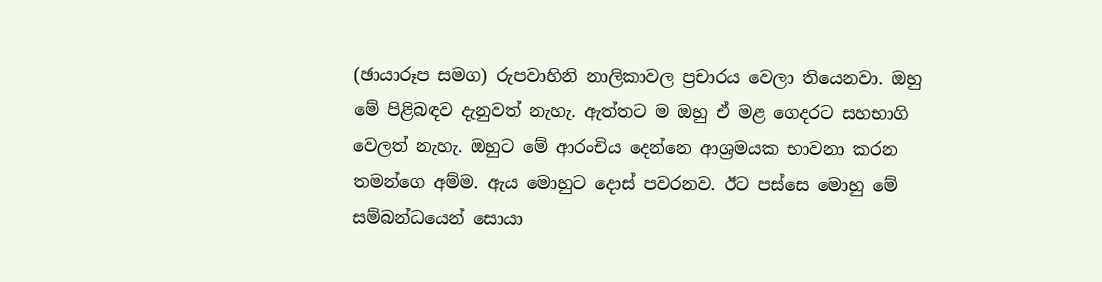(ඡායාරූප සමග) රුපවාහිනි නාලිකාවල ප්‍රචාරය වෙලා තියෙනවා. ඔහු මේ පිළිබඳව දැනුවත් නැහැ. ඇත්තට ම ඔහු ඒ මළ ගෙදරට සහභාගි වෙලත් නැහැ. ඔහුට මේ ආරංචිය දෙන්නෙ ආශ්‍රමයක භාවනා කරන තමන්ගෙ අම්ම. ඇය මොහුට දොස් පවරනව. ඊට පස්සෙ මොහු මේ සම්බන්ධයෙන් සොයා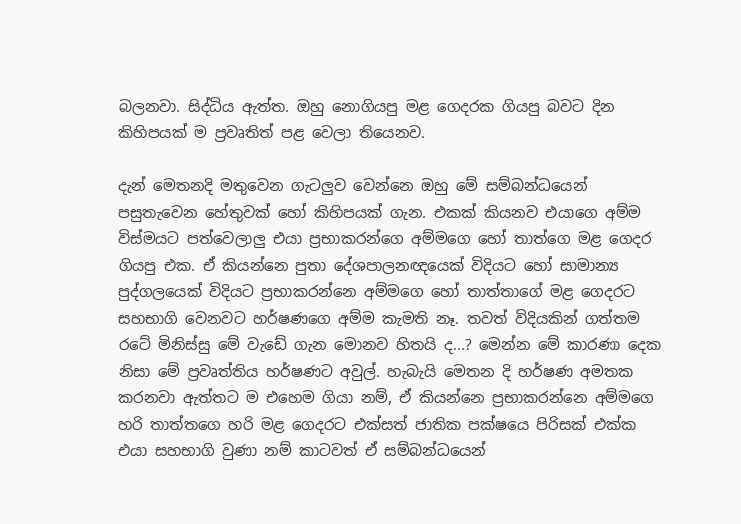බලනවා. සිද්ධිය ඇත්ත. ඔහු නොගියපු මළ ගෙදරක ගියපු බවට දින කිහිපයක් ම ප්‍රවෘතිත් පළ වෙලා තියෙනව.

දැන් මෙතනදි මතුවෙන ගැටලුව වෙන්නෙ ඔහු මේ සම්බන්ධයෙන් පසුතැවෙන හේතුවක් හෝ කිහිපයක් ගැන. එකක් කියනව එයාගෙ අම්ම විස්මයට පත්වෙලාලු එයා ප්‍රභාකරන්ගෙ අම්මගෙ හෝ තාත්ගෙ මළ ගෙදර ගියපු එක. ඒ කියන්නෙ පුතා දේශපාලනඥයෙක් විදියට හෝ සාමාන්‍ය පුද්ගලයෙක් විදියට ප්‍රභාකරන්නෙ අම්මගෙ හෝ තාත්තාගේ මළ ගෙදරට සහභාගි වෙනවට හර්ෂණගෙ අම්ම කැමති නෑ. තවත් විදියකින් ගත්තම රටේ මිනිස්සු මේ වැඩේ ගැන මොනව හිතයි ද...? මෙන්න මේ කාරණා දෙක නිසා මේ ප්‍රවෘත්තිය හර්ෂණට අවුල්. හැබැයි මෙතන දි හර්ෂණ අමතක කරනවා ඇත්තට ම එහෙම ගියා නම්, ඒ කියන්නෙ ප්‍රභාකරන්නෙ අම්මගෙ හරි තාත්තගෙ හරි මළ ගෙදරට එක්සත් ජාතික පක්ෂයෙ පිරිසක් එක්ක එයා සහභාගි වුණා නම් කාටවත් ඒ සම්බන්ධයෙන්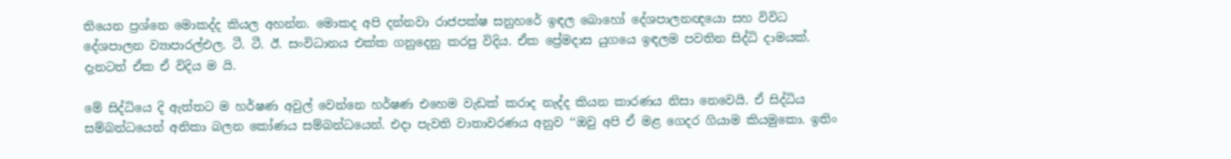තියෙන ප්‍රශ්නෙ මොකද්ද කියල අහන්න. මොකද අපි දන්නවා රාජපක්ෂ සනුහරේ ඉඳල බොහෝ දේශපාලනඥයො සහ විවිධ දේශපාලන ව්‍යාපාරල්එල. ටී. ටී. ඊ. සංවිධානය එක්ක ගනුදෙනු කරපු විදිය. ඒක ප්‍රේමදාස යුගයෙ ඉඳලම පවතින සිද්ධි දාමයක්. දැනටත් ඒක ඒ විදිය ම යි.

මේ සිද්ධියෙ දි ඇත්තට ම හර්ෂණ අවුල් වෙන්නෙ හර්ෂණ එහෙම වැඩක් කරාද නැද්ද කියන කාරණය නිසා නෙවෙයි. ඒ සිද්ධිය සම්බන්ධයෙන් අනිකා බලන කෝණය සම්බන්ධයෙන්. එදා පැවති වාතාවරණය අනුව ‘‘ඔවු අපි ඒ මළ ගෙදර ගියාම කියමුකො. ඉතිං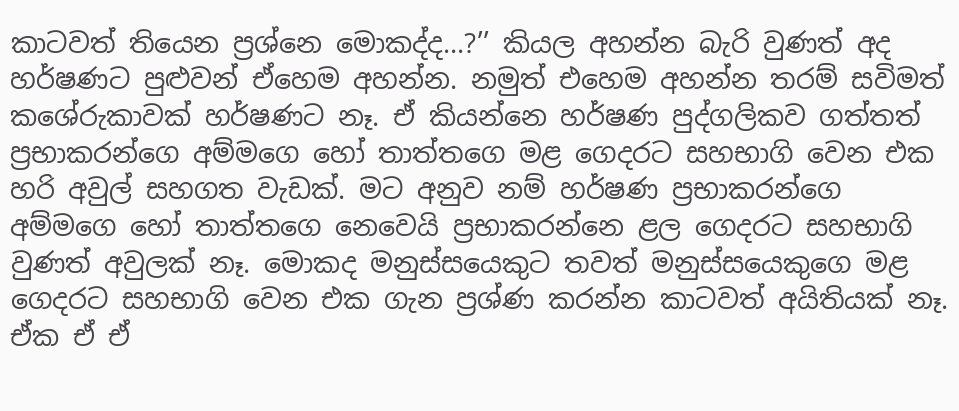කාටවත් තියෙන ප්‍රශ්නෙ මොකද්ද...?’’ කියල අහන්න බැරි වුණත් අද හර්ෂණට පුළුවන් ඒහෙම අහන්න. නමුත් එහෙම අහන්න තරම් සවිමත් කශේරුකාවක් හර්ෂණට නෑ. ඒ කියන්නෙ හර්ෂණ පුද්ගලිකව ගත්තත් ප්‍රභාකරන්ගෙ අම්මගෙ හෝ තාත්තගෙ මළ ගෙදරට සහභාගි වෙන එක හරි අවුල් සහගත වැඩක්. මට අනුව නම් හර්ෂණ ප්‍රභාකරන්ගෙ අම්මගෙ හෝ තාත්තගෙ නෙවෙයි ප්‍රභාකරන්නෙ ළල ගෙදරට සහභාගි වුණත් අවුලක් නෑ. මොකද මනුස්සයෙකුට තවත් මනුස්සයෙකුගෙ මළ ගෙදරට සහභාගි වෙන එක ගැන ප්‍රශ්ණ කරන්න කාටවත් අයිතියක් නෑ. ඒක ඒ ඒ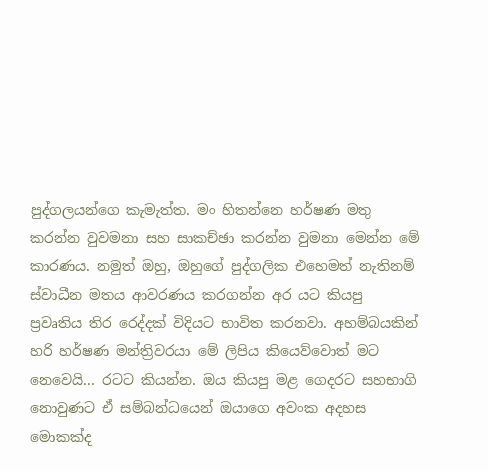පුද්ගලයන්ගෙ කැමැත්ත. මං හිතන්නෙ හර්ෂණ මතු කරන්න වුවමනා සහ සාකච්ඡා කරන්න වුමනා මෙන්න මේ කාරණය. නමුත් ඔහු, ඔහුගේ පුද්ගලික එහෙමත් නැතිනම් ස්වාධීන මතය ආවරණය කරගන්න අර යට කියපු ප්‍රවෘතිය තිර රෙද්දක් විදියට භාවිත කරනවා. අහම්බයකින් හරි හර්ෂණ මන්ත්‍රිවරයා මේ ලිපිය කියෙව්වොත් මට නෙවෙයි... රටට කියන්න. ඔය කියපු මළ ගෙදරට සහභාගි නොවුණට ඒ සම්බන්ධයෙන් ඔයාගෙ අවංක අදහස මොකක්ද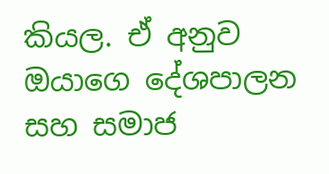කියල. ඒ අනුව ඔයාගෙ දේශපාලන සහ සමාජ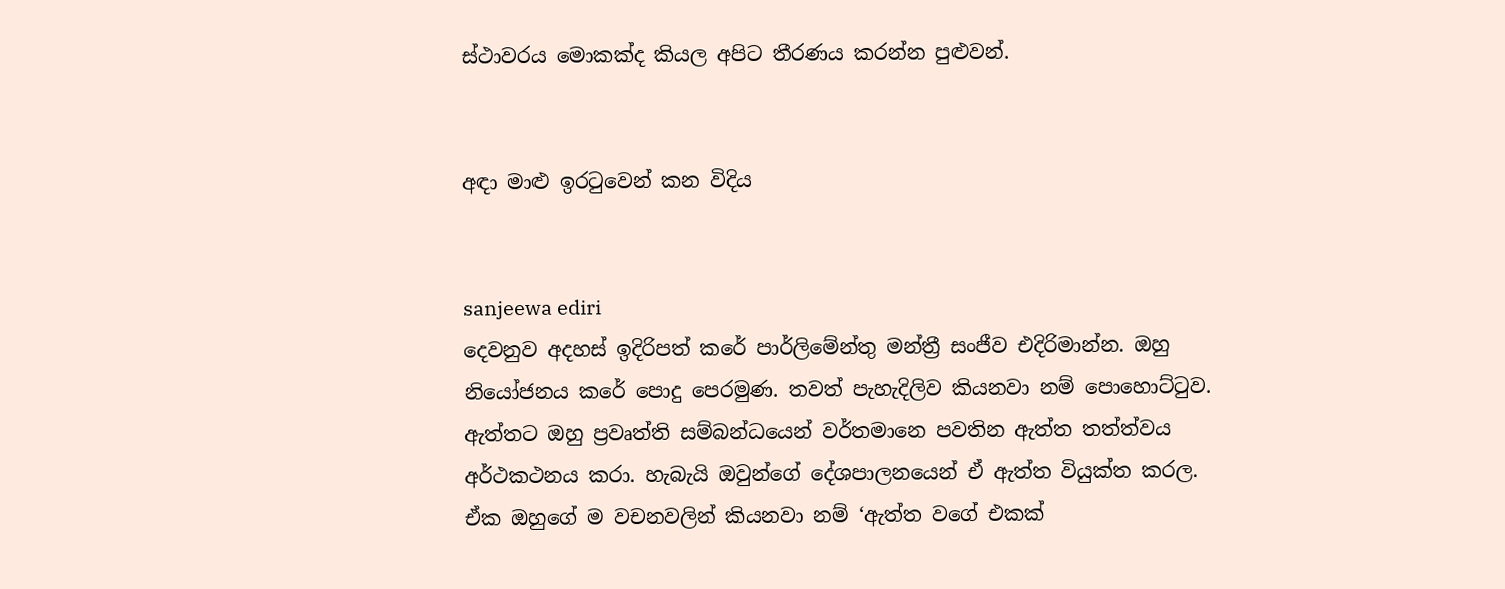ස්ථාවරය මොකක්ද කියල අපිට තීරණය කරන්න පුළුවන්.


අඳා මාළු ඉරටුවෙන් කන විදිය


sanjeewa ediri
දෙවනුව අදහස් ඉදිරිපත් කරේ පාර්ලිමේන්තු මන්ත්‍රී සංජීව එදිරිමාන්න. ඔහු නියෝජනය කරේ පොදු පෙරමුණ. තවත් පැහැදිලිව කියනවා නම් පොහොට්ටුව. ඇත්තට ඔහු ප්‍රවෘත්ති සම්බන්ධයෙන් වර්තමානෙ පවතින ඇත්ත තත්ත්වය අර්ථකථනය කරා. හැබැයි ඔවුන්ගේ දේශපාලනයෙන් ඒ ඇත්ත වියුක්ත කරල. ඒක ඔහුගේ ම වචනවලින් කියනවා නම් ‘ඇත්ත වගේ එකක්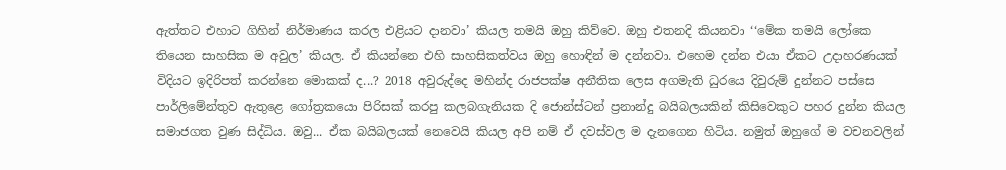ඇත්තට එහාට ගිහින් නිර්මාණය කරල එළියට දානවා’ කියල තමයි ඔහු කිව්වෙ. ඔහු එතනදි කියනවා ‘‘මේක තමයි ලෝකෙ තියෙන සාහසික ම අවුල’ කියල. ඒ කියන්නෙ එහි සාහසිකත්වය ඔහු හොඳින් ම දන්නවා. එහෙම දන්න එයා ඒකට උදාහරණයක් විදියට ඉදිරිපත් කරන්නෙ මොකක් ද...? 2018 අවුරුද්දෙ මහින්ද රාජපක්ෂ අනීතික ලෙස අගමැති ධුරයෙ දිවුරුම් දුන්නට පස්සෙ පාර්ලිමේන්තුව ඇතුළෙ ගෝත්‍රකයො පිරිසක් කරපු කලබගැනියක දි ජොන්ස්ටන් ප්‍රනාන්දු බයිබලයකින් කිසිවෙකුට පහර දුන්න කියල සමාජගත වුණ සිද්ධිය. ඔවු... ඒක බයිබලයක් නෙවෙයි කියල අපි නම් ඒ දවස්වල ම දැනගෙන හිටිය. නමුත් ඔහුගේ ම වචනවලින්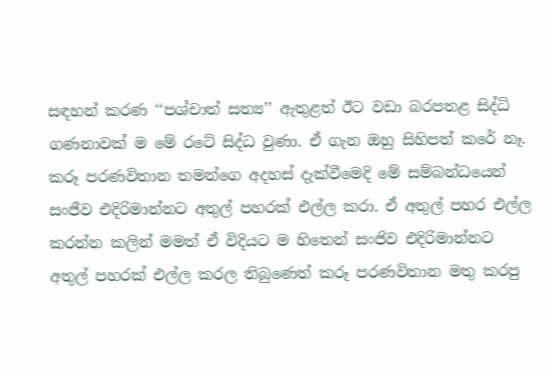සඳහන් කරණ ‘‘පශ්චාත් සත්‍ය’’ ඇතුළත් ඊට වඩා බරපතළ සිද්ධි ගණනාවක් ම මේ රටේ සිද්ධ වුණා. ඒ ගැන ඔහු සිහිපත් කරේ නෑ. කරූ පරණවිතාන තමන්ගෙ අදහස් දැක්වීමෙදි මේ සම්බන්ධයෙන් සංජීව එදිරිමාන්නට අතුල් පහරක් එල්ල කරා. ඒ අතුල් පහර එල්ල කරන්න කලින් මමත් ඒ විදියට ම හිතෙන් සංජිව එදිරිමාන්නට අතුල් පහරක් එල්ල කරල තිබුණෙත් කරූ පරණවිතාන මතු කරපු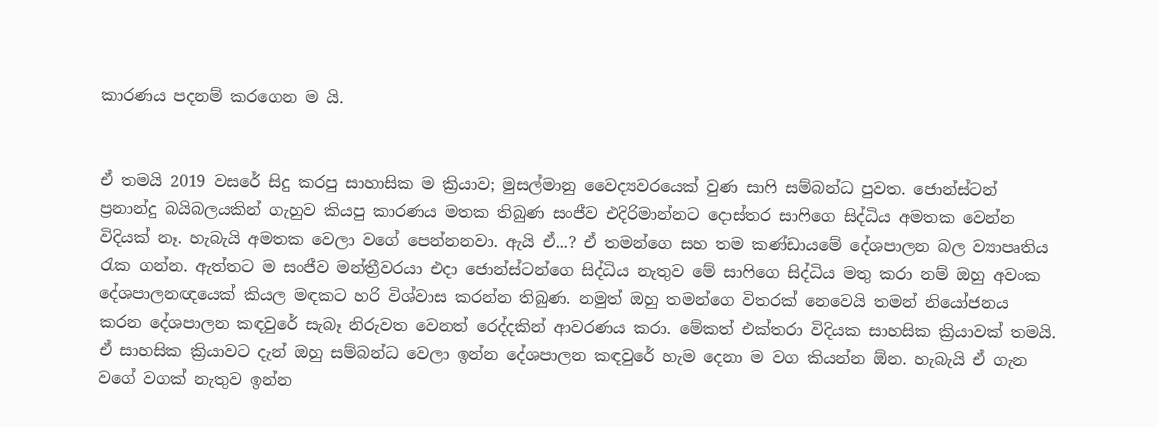කාරණය පදනම් කරගෙන ම යි.


ඒ තමයි 2019 වසරේ සිදු කරපු සාහාසික ම ක්‍රියාව; මුසල්මානු වෛද්‍යවරයෙක් වුණ සාෆි සම්බන්ධ පුවත. ජොන්ස්ටන් ප්‍රනාන්දු බයිබලයකින් ගැහුව කියපු කාරණය මතක තිබුණ සංජීව එදිරිමාන්නට දොස්තර සාෆිගෙ සිද්ධිය අමතක වෙන්න විදියක් නෑ. හැබැයි අමතක වෙලා වගේ පෙන්නනවා. ඇයි ඒ...? ඒ තමන්ගෙ සහ තම කණ්ඩායමේ දේශපාලන බල ව්‍යාපෘතිය රැක ගන්න. ඇත්තට ම සංජීව මන්ත්‍රීවරයා එදා ජොන්ස්ටන්ගෙ සිද්ධිය නැතුව මේ සාෆිගෙ සිද්ධිය මතු කරා නම් ඔහු අවංක දේශපාලනඥයෙක් කියල මඳකට හරි විශ්වාස කරන්න තිබුණ. නමුත් ඔහු තමන්ගෙ විතරක් නෙවෙයි තමන් නියෝජනය කරන දේශපාලන කඳවුරේ සැබෑ නිරුවත වෙනත් රෙද්දකින් ආවරණය කරා. මේකත් එක්තරා විදියක සාහසික ක්‍රියාවක් තමයි. ඒ සාහසික ක්‍රියාවට දැන් ඔහු සම්බන්ධ වෙලා ඉන්න දේශපාලන කඳවුරේ හැම දෙනා ම වග කියන්න ඕන. හැබැයි ඒ ගැන වගේ වගක් නැතුව ඉන්න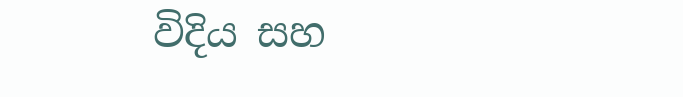විදිය සහ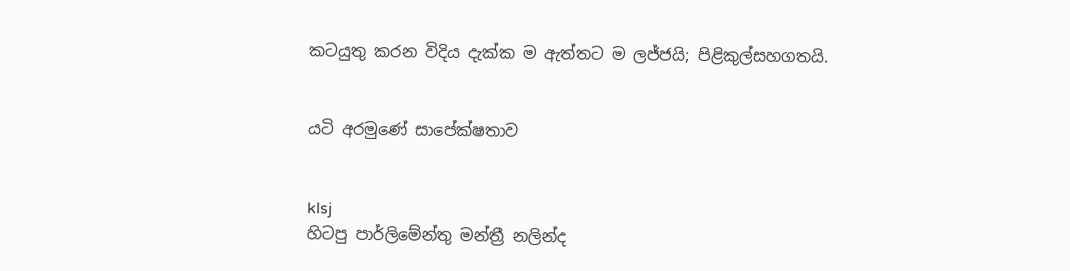කටයුතු කරන විදිය දැක්ක ම ඇත්තට ම ලජ්ජයි; පිළිකුල්සහගතයි.


යටි අරමුණේ සාපේක්ෂතාව


klsj
හිටපු පාර්ලිමේන්තු මන්ත්‍රී නලින්ද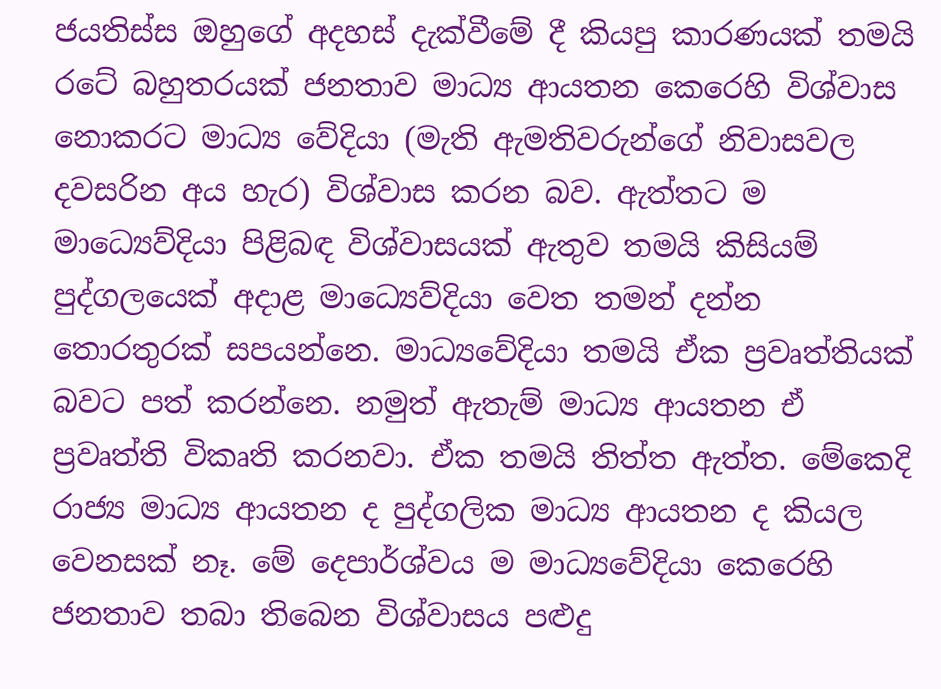ජයතිස්ස ඔහුගේ අදහස් දැක්වීමේ දී කියපු කාරණයක් තමයි රටේ බහුතරයක් ජනතාව මාධ්‍ය ආයතන කෙරෙහි විශ්වාස නොකරට මාධ්‍ය වේදියා (මැති ඇමතිවරුන්ගේ නිවාසවල දවසරින අය හැර) විශ්වාස කරන බව. ඇත්තට ම මාධ්‍යෙව්දියා පිළිබඳ විශ්වාසයක් ඇතුව තමයි කිසියම් පුද්ගලයෙක් අදාළ මාධ්‍යෙව්දියා වෙත තමන් දන්න තොරතුරක් සපයන්නෙ. මාධ්‍යවේදියා තමයි ඒක ප්‍රවෘත්තියක් බවට පත් කරන්නෙ. නමුත් ඇතැම් මාධ්‍ය ආයතන ඒ ප්‍රවෘත්ති විකෘති කරනවා. ඒක තමයි තිත්ත ඇත්ත. මේකෙදි රාජ්‍ය මාධ්‍ය ආයතන ද පුද්ගලික මාධ්‍ය ආයතන ද කියල වෙනසක් නෑ. මේ දෙපාර්ශ්වය ම මාධ්‍යවේදියා කෙරෙහි ජනතාව තබා තිබෙන විශ්වාසය පළුදු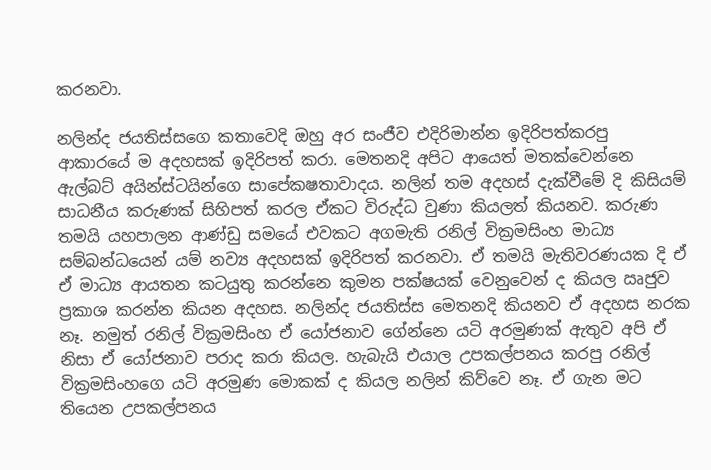කරනවා.

නලින්ද ජයතිස්සගෙ කතාවෙදි ඔහු අර සංජීව එදිරිමාන්න ඉදිරිපත්කරපු ආකාරයේ ම අදහසක් ඉදිරිපත් කරා. මෙතනදි අපිට ආයෙත් මතක්වෙන්නෙ ඇල්බට් අයින්ස්ටයින්ගෙ සාපේකෂතාවාදය. නලින් තම අදහස් දැක්වීමේ දි කිසියම් සාධනීය කරුණක් සිහිපත් කරල ඒකට විරුද්ධ වුණා කියලත් කියනව. කරුණ තමයි යහපාලන ආණ්ඩු සමයේ එවකට අගමැති රනිල් වික්‍රමසිංහ මාධ්‍ය සම්බන්ධයෙන් යම් නව්‍ය අදහසක් ඉදිරිපත් කරනවා. ඒ තමයි මැතිවරණයක දි ඒ ඒ මාධ්‍ය ආයතන කටයුතු කරන්නෙ කුමන පක්ෂයක් වෙනුවෙන් ද කියල ඍජුව ප්‍රකාශ කරන්න කියන අදහස. නලින්ද ජයතිස්ස මෙතනදි කියනව ඒ අදහස නරක නෑ. නමුත් රනිල් වික්‍රමසිංහ ඒ යෝජනාව ගේන්නෙ යටි අරමුණක් ඇතුව අපි ඒ නිසා ඒ යෝජනාව පරාද කරා කියල. හැබැයි එයාල උපකල්පනය කරපු රනිල් වික්‍රමසිංහගෙ යටි අරමුණ මොකක් ද කියල නලින් කිව්වෙ නෑ. ඒ ගැන මට තියෙන උපකල්පනය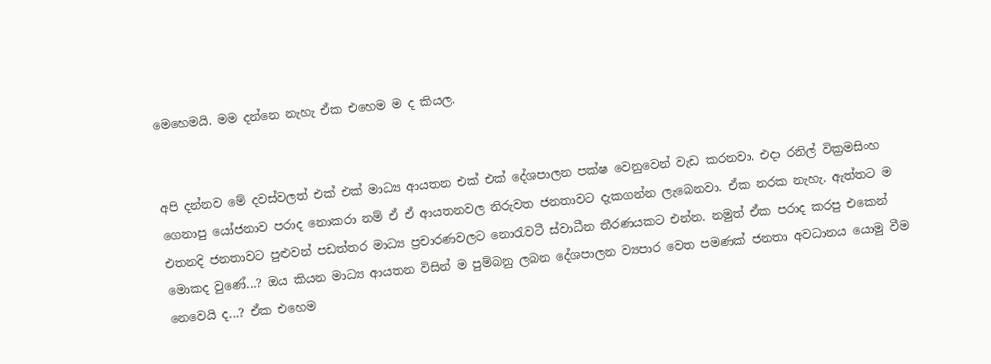මෙහෙමයි. මම දන්නෙ නැහැ ඒක එහෙම ම ද කියල.


අපි දන්නව මේ දවස්වලත් එක් එක් මාධ්‍ය ආයතන එක් එක් දේශපාලන පක්ෂ වෙනුවෙන් වැඩ කරනවා. එදා රනිල් වික්‍රමසිංහ ගෙනාපු යෝජනාව පරාද නොකරා නම් ඒ ඒ ආයතනවල නිරුවත ජනතාවට දැකගන්න ලැබෙනවා. ඒක නරක නැහැ. ඇත්තට ම එතනදි ජනතාවට පුළුවන් පඩත්තර මාධ්‍ය ප්‍රචාරණවලට නොරැවටී ස්වාධීන තීරණයකට එන්න. නමුත් ඒක පරාද කරපු එකෙන් මොකද වුණේ...? ඔය කියන මාධ්‍ය ආයතන විසින් ම පුම්බනු ලබන දේශපාලන ව්‍යපාර වෙත පමණක් ජනතා අවධානය යොමු වීම නෙවෙයි ද...? ඒක එහෙම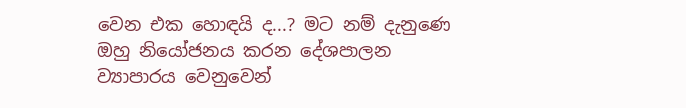වෙන එක හොඳයි ද...? මට නම් දැනුණෙ ඔහු නියෝජනය කරන දේශපාලන ව්‍යාපාරය වෙනුවෙන්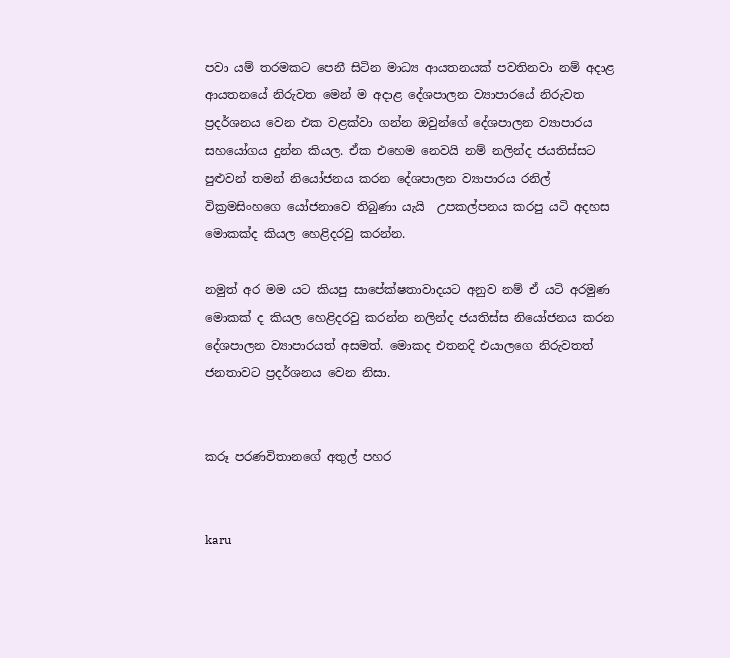පවා යම් තරමකට පෙනී සිටින මාධ්‍ය ආයතනයක් පවතිනවා නම් අදාළ ආයතනයේ නිරුවත මෙන් ම අදාළ දේශපාලන ව්‍යාපාරයේ නිරුවත ප්‍රදර්ශනය වෙන එක වළක්වා ගන්න ඔවුන්ගේ දේශපාලන ව්‍යාපාරය සහයෝගය දුන්න කියල. ඒක එහෙම නෙවයි නම් නලින්ද ජයතිස්සට පුළුවන් තමන් නියෝජනය කරන දේශපාලන ව්‍යාපාරය රනිල් වික්‍රමසිංහගෙ යෝජනාවෙ තිබුණා යැයි  උපකල්පනය කරපු යටි අදහස මොකක්ද කියල හෙළිදරවු කරන්න.

නමුත් අර මම යට කියපු සාපේක්ෂතාවාදයට අනුව නම් ඒ යටි අරමුණ මොකක් ද කියල හෙළිදරවු කරන්න නලින්ද ජයතිස්ස නියෝජනය කරන දේශපාලන ව්‍යාපාරයත් අසමත්. මොකද එතනදි එයාලගෙ නිරුවතත් ජනතාවට ප්‍රදර්ශනය වෙන නිසා.


කරූ පරණවිතානගේ අතුල් පහර


karu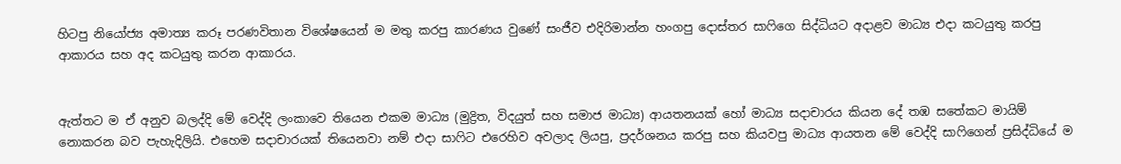හිටපු නියෝජ්‍ය අමාත්‍ය කරූ පරණවිතාන විශේෂයෙන් ම මතු කරපු කාරණය වුණේ සංජීව එදිරිමාන්න හංගපු දොස්තර සාෆිගෙ සිද්ධියට අදාළව මාධ්‍ය එදා කටයුතු කරපු ආකාරය සහ අද කටයුතු කරන ආකාරය.


ඇත්තට ම ඒ අනුව බලද්දි මේ වෙද්දි ලංකාවෙ තියෙන එකම මාධ්‍ය (මුද්‍රිත, විදයුත් සහ සමාජ මාධ්‍ය) ආයතනයක් හෝ මාධ්‍ය සදාචාරය කියන දේ තඹ සතේකට මායිම් නොකරන බව පැහැදිලියි. එහෙම සදාචාරයක් තියෙනවා නම් එදා සාෆිට එරෙහිව අවලාද ලියපු, ප්‍රදර්ශනය කරපු සහ කියවපු මාධ්‍ය ආයතන මේ වෙද්දි සාෆිගෙන් ප්‍රසිද්ධියේ ම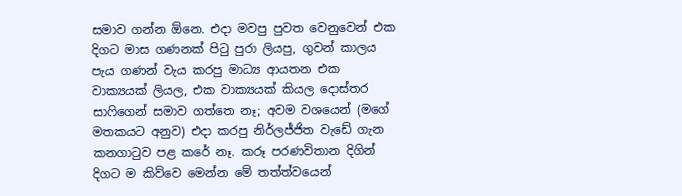සමාව ගන්න ඕනෙ. එදා මවපු පුවත වෙනුවෙන් එක දිගට මාස ගණනක් පිටු පුරා ලියපු, ගුවන් කාලය පැය ගණන් වැය කරපු මාධ්‍ය ආයතන එක වාක්‍යයක් ලියල, එක වාක්‍යයක් කියල දොස්තර සාෆිගෙන් සමාව ගත්තෙ නෑ; අවම වශයෙන් (මගේ මතකයට අනුව) එදා කරපු නිර්ලජ්ජිත වැඩේ ගැන කනගාටුව පළ කරේ නෑ. කරූ පරණවිතාන දිගින් දිගට ම කිව්වෙ මෙන්න මේ තත්ත්වයෙන්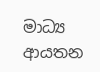මාධ්‍ය ආයතන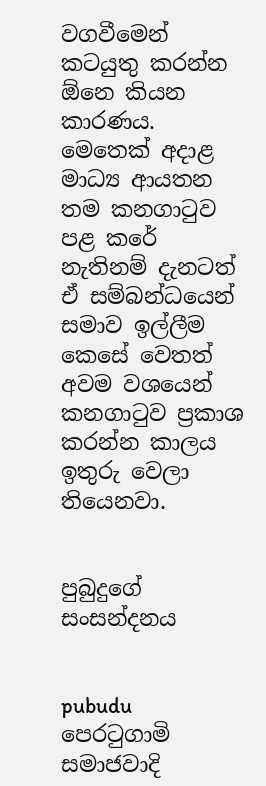වගවීමෙන් කටයුතු කරන්න ඕනෙ කියන කාරණය. මෙතෙක් අදාළ මාධ්‍ය ආයතන තම කනගාටුව පළ කරේ නැතිනම් දැනටත් ඒ සම්බන්ධයෙන් සමාව ඉල්ලීම කෙසේ වෙතත් අවම වශයෙන් කනගාටුව ප්‍රකාශ කරන්න කාලය ඉතුරු වෙලා තියෙනවා.


පුබුදුගේ සංසන්දනය


pubudu
පෙරටුගාමි සමාජවාදි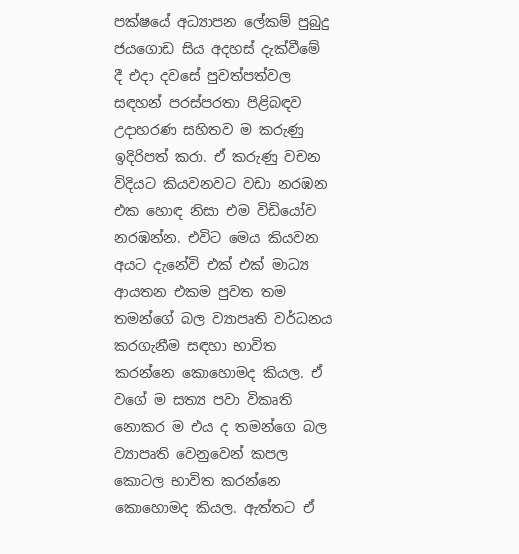පක්ෂයේ අධ්‍යාපන ලේකම් පුබුදු ජයගොඩ සිය අදහස් දැක්වීමේ දී එදා දවසේ පුවත්පත්වල සඳහන් පරස්පරතා පිළිබඳව උදාහරණ සහිතව ම කරුණු ඉදිරිපත් කරා. ඒ කරුණු වචන විදියට කියවනවට වඩා නරඹන එක හොඳ නිසා එම විඩියෝව නරඹන්න. එවිට මෙය කියවන අයට දැනේවි එක් එක් මාධ්‍ය ආයතන එකම පුවත තම තමන්ගේ බල ව්‍යාපෘති වර්ධනය කරගැනීම සඳහා භාවිත කරන්නෙ කොහොමද කියල. ඒ වගේ ම සත්‍ය පවා විකෘති නොකර ම එය ද තමන්ගෙ බල ව්‍යාපෘති වෙනුවෙන් කපල කොටල භාවිත කරන්නෙ කොහොමද කියල. ඇත්තට ඒ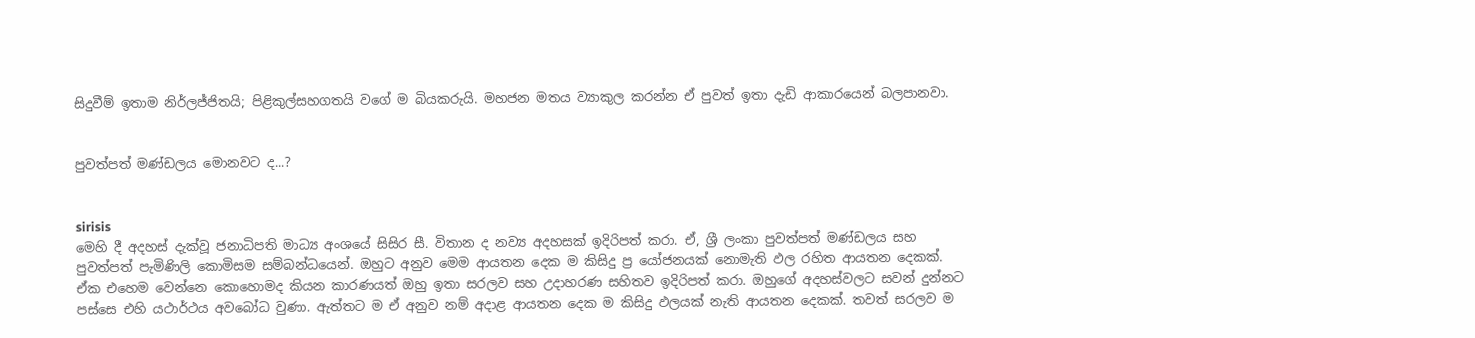සිදුවීම් ඉතාම නිර්ලජ්ජිතයි; පිළිකුල්සහගතයි වගේ ම බියකරුයි. මහජන මතය ව්‍යාකුල කරන්න ඒ පුවත් ඉතා දැඩි ආකාරයෙන් බලපානවා.


පුවත්පත් මණ්ඩලය මොනවට ද...?


sirisis
මෙහි දී අදහස් දැක්වූ ජනාධිපති මාධ්‍ය අංශයේ සිසිර සී. විතාන ද නව්‍ය අදහසක් ඉදිරිපත් කරා. ඒ, ශ්‍රී ලංකා පුවත්පත් මණ්ඩලය සහ පුවත්පත් පැමිණිලි කොමිසම සම්බන්ධයෙන්. ඔහුට අනුව මෙම ආයතන දෙක ම කිසිදු ප්‍ර යෝජනයක් නොමැති ඵල රහිත ආයතන දෙකක්. ඒක එහෙම වෙන්නෙ කොහොමද කියන කාරණයත් ඔහු ඉතා සරලව සහ උදාහරණ සහිතව ඉදිරිපත් කරා. ඔහුගේ අදහස්වලට සවන් දුන්නට පස්සෙ එහි යථාර්ථය අවබෝධ වුණා. ඇත්තට ම ඒ අනුව නම් අදාළ ආයතන දෙක ම කිසිදු ඵලයක් නැති ආයතන දෙකක්. තවත් සරලව ම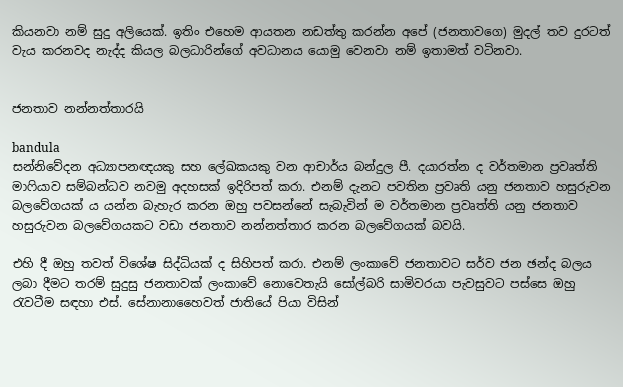කියනවා නම් සුදු අලියෙක්. ඉතිං එහෙම ආයතන නඩත්තු කරන්න අපේ (ජනතාවගෙ) මුදල් තව දුරටත් වැය කරනවද නැද්ද කියල බලධාරින්ගේ අවධානය යොමු වෙනවා නම් ඉතාමත් වටිනවා.


ජනතාව නන්නත්තාරයි

bandula
සන්නිවේදන අධ්‍යාපනඥයකු සහ ලේඛකයකු වන ආචාර්ය බන්දුල පී. දයාරත්න ද වර්තමාන ප්‍රවෘත්ති මාෆියාව සම්බන්ධව නවමු අදහසක් ඉදිරිපත් කරා. එනම් දැනට පවතින ප්‍රවෘති යනු ජනතාව හසුරුවන බලවේගයක් ය යන්න බැහැර කරන ඔහු පවසන්නේ සැබැවින් ම වර්තමාන ප්‍රවෘත්ති යනු ජනතාව හසුරුවන බලවේගයකට වඩා ජනතාව නන්නත්තාර කරන බලවේගයක් බවයි.

එහි දී ඔහු තවත් විශේෂ සිද්ධියක් ද සිහිපත් කරා. එනම් ලංකාවේ ජනතාවට සර්ව ජන ඡන්ද බලය ලබා දීමට තරම් සුදුසු ජනතාවක් ලංකාවේ නොවෙතැයි සෝල්බරි සාමිවරයා පැවසුවට පස්සෙ ඔහු රැවටීම සඳහා එස්. සේනානාහෛවත් ජාතියේ පියා විසින්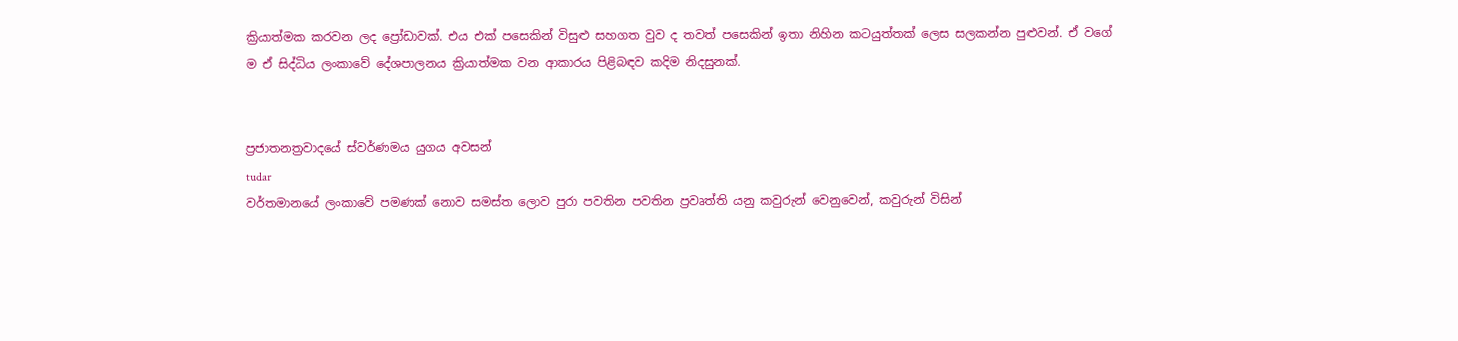ක්‍රියාත්මක කරවන ලද ප්‍රෝඩාවක්. එය එක් පසෙකින් විසුළු සහගත වුව ද තවත් පසෙකින් ඉතා නිහින කටයුත්තක් ලෙස සලකන්න පුළුවන්. ඒ වගේ ම ඒ සිද්ධිය ලංකාවේ දේශපාලනය ක්‍රියාත්මක වන ආකාරය පිළිබඳව කදිම නිදසුනක්.


ප්‍රජාතනත්‍රවාදයේ ස්වර්ණමය යුගය අවසන්
tudar
වර්තමානයේ ලංකාවේ පමණක් නොව සමස්ත ලොව පුරා පවතින පවතින ප්‍රවෘත්ති යනු කවුරුන් වෙනුවෙන්, කවුරුන් විසින්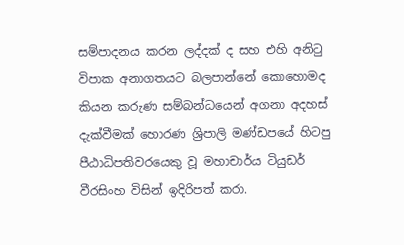සම්පාදනය කරන ලද්දක් ද සහ එහි අනිටු විපාක අනාගතයට බලපාන්නේ කොහොමද කියන කරුණ සම්බන්ධයෙන් අගනා අදහස් දැක්වීමක් හොරණ ශ්‍රිපාලි මණ්ඩපයේ හිටපු පීඨාධිපතිවරයෙකු වූ මහාචාර්ය ටියුඩර් වීරසිංහ විසින් ඉදිරිපත් කරා.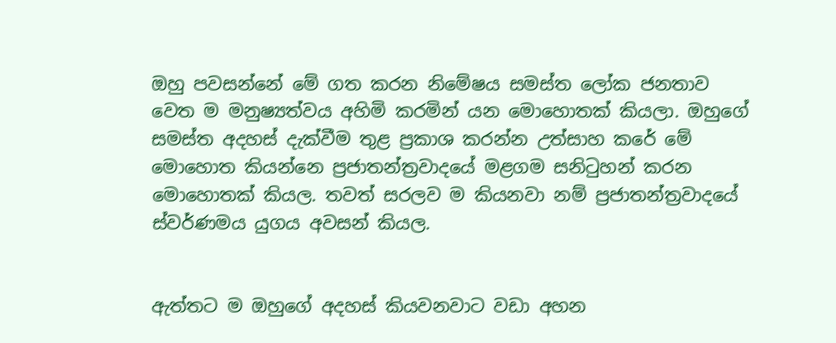ඔහු පවසන්නේ මේ ගත කරන නිමේෂය සමස්ත ලෝක ජනතාව වෙත ම මනුෂ්‍යත්වය අහිමි කරමින් යන මොහොතක් කියලා. ඔහුගේ සමස්ත අදහස් දැක්වීම තුළ ප්‍රකාශ කරන්න උත්සාහ කරේ මේ මොහොත කියන්නෙ ප්‍රජාතන්ත්‍රවාදයේ මළගම සනිටුහන් කරන මොහොතක් කියල. තවත් සරලව ම කියනවා නම් ප්‍රජාතන්ත්‍රවාදයේ ස්වර්ණමය යුගය අවසන් කියල.


ඇත්තට ම ඔහුගේ අදහස් කියවනවාට වඩා අහන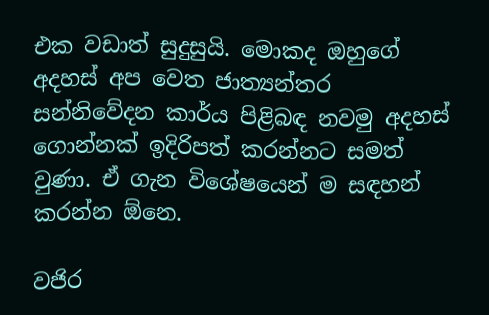එක වඩාත් සුදුසුයි. මොකද ඔහුගේ අදහස් අප වෙත ජාත්‍යන්තර සන්නිවේදන කාර්ය පිළිබඳ නවමු අදහස් ගොන්නක් ඉදිරිපත් කරන්නට සමත් වුණා. ඒ ගැන විශේෂයෙන් ම සඳහන් කරන්න ඕනෙ.

වජිර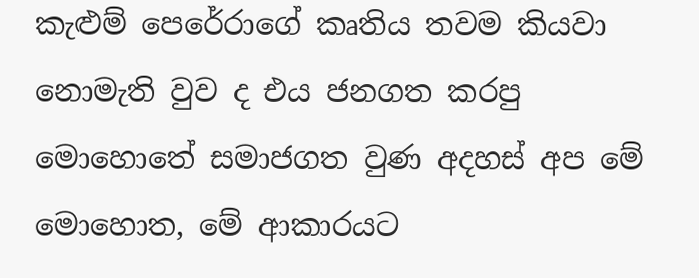කැළුම් පෙරේරාගේ කෘතිය තවම කියවා නොමැති වුව ද එය ජනගත කරපු මොහොතේ සමාජගත වුණ අදහස් අප මේ මොහොත, මේ ආකාරයට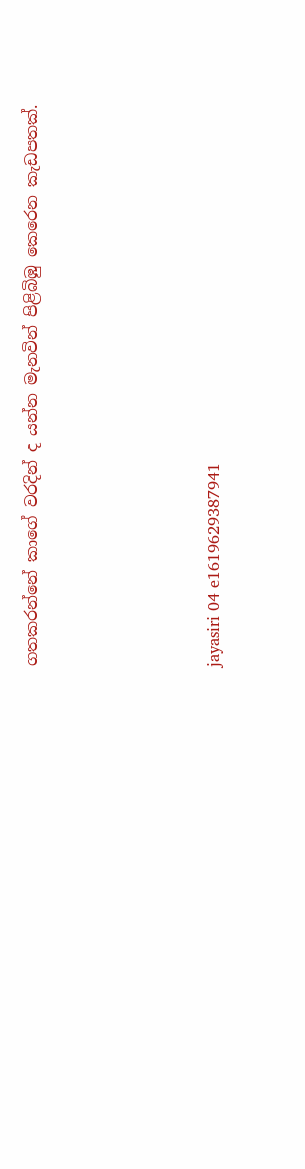ගතකරන්නේ කාගේ වරදින් ද යන්න මැනවින් පිළිබිඹු කෙරෙන කැඩපතක්.




jayasiri 04 e1619629387941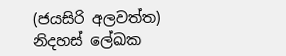(ජයසිරි අලවත්ත)
නිදහස් ලේඛක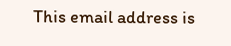This email address is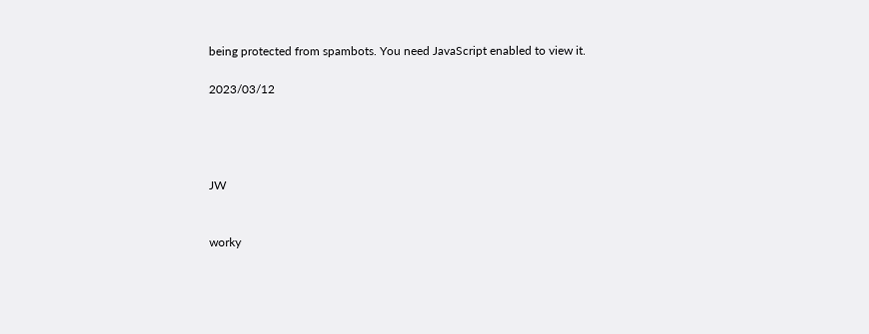being protected from spambots. You need JavaScript enabled to view it.

2023/03/12




JW


worky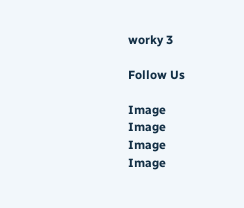worky 3

Follow Us

Image
Image
Image
Image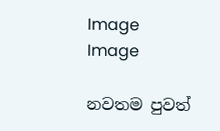Image
Image

නවතම පුවත්